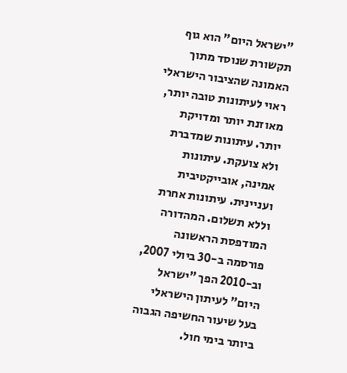"ישראל היום" הוא גוף תקשורת שנוסד מתוך האמונה שהציבור הישראלי ראוי לעיתונות טובה יותר, מאוזנת יותר ומדויקת יותר. עיתונות שמדברת ולא צועקת. עיתונות אמינה, אובייקטיבית ועניינית. עיתונות אחרת וללא תשלום. המהדורה המודפסת הראשונה פורסמה ב-30 ביולי 2007, וב-2010 הפך "ישראל היום" לעיתון הישראלי בעל שיעור החשיפה הגבוה ביותר בימי חול.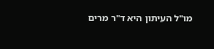מו"ל העיתון היא ד"ר מרים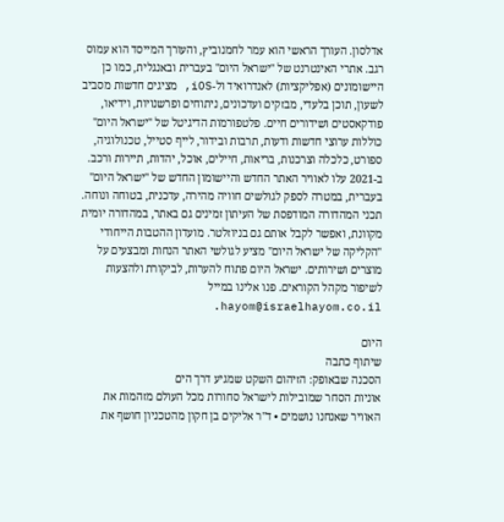אדלסון. העורך הראשי הוא עמר לחמנוביץ, והעורך המייסד הוא עמוס רגב. אתרי האינטרנט של "ישראל היום" בעברית ובאנגלית, כמו כן היישומונים (אפליקציות) לאנדרואיד ול-iOS, מציגים חדשות מסביב לשעון, תוכן בלעדי, מבזקים ועדכונים, ניתוחים ופרשנויות, וידיאו, פודקאסטים ושידורים חיים. פלטפורמות הדיגיטל של "ישראל היום" כוללות ערוצי חדשות ודעות, תרבות ובידור, לייף סטייל, טכנולוגיה, ספורט, כלכלה וצרכנות, בריאות, חיילים, אוכל, יהדות, תיירות ורכב. ב-2021 עלו לאוויר האתר החדש והיישומון החדש של "ישראל היום" בעברית, במטרה לספק לגולשים חוויה מהירה, עדכנית, בטוחה ונוחה. תכני המהדורה המודפסת של העיתון זמינים גם באתר, במהדורה יומית מקוונת, ואפשר לקבל אותם גם בניוזלטר. מועדון ההטבות הייחודי "הקליקה של ישראל היום" מציע לגולשי האתר הנחות ומבצעים על מוצרים ושירותים. ישראל היום פתוח להערות, לביקורת ולהצעות לשיפור מקהל הקוראים. פנו אלינו במייל hayom@israelhayom.co.il.

היום
שיתוף כתבה
הסכנה שבאופק: הזיהום השקט שמגיע דרך הים
אוניות הסחר שמובילות לישראל סחורות מכל העולם מזהמות את האוויר שאנחנו נושמים • ד"ר אליקים בן חקון מהטכניון חושף את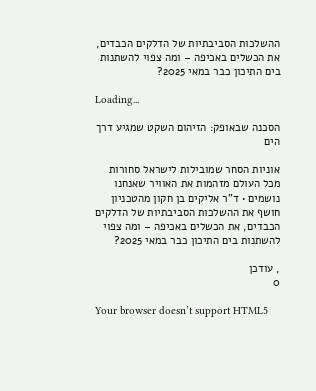ההשלכות הסביבתיות של הדלקים הכבדים, את הכשלים באכיפה – ומה צפוי להשתנות בים התיכון כבר במאי 2025?

Loading...

הסכנה שבאופק: הזיהום השקט שמגיע דרך הים

אוניות הסחר שמובילות לישראל סחורות מכל העולם מזהמות את האוויר שאנחנו נושמים • ד"ר אליקים בן חקון מהטכניון חושף את ההשלכות הסביבתיות של הדלקים הכבדים, את הכשלים באכיפה – ומה צפוי להשתנות בים התיכון כבר במאי 2025?

, עודכן
0

Your browser doesn’t support HTML5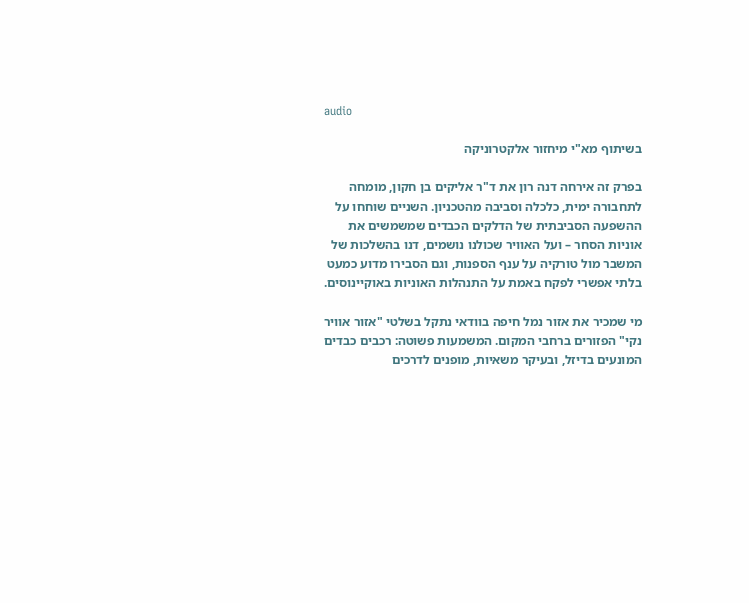audio

בשיתוף מא"י מיחזור אלקטרוניקה

בפרק זה אירחה דנה רון את ד"ר אליקים בן חקון, מומחה לתחבורה ימית, כלכלה וסביבה מהטכניון. השניים שוחחו על ההשפעה הסביבתית של הדלקים הכבדים שמשמשים את אוניות הסחר – ועל האוויר שכולנו נושמים, דנו בהשלכות של המשבר מול טורקיה על ענף הספנות, וגם הסבירו מדוע כמעט בלתי אפשרי לפקח באמת על התנהלות האוניות באוקיינוסים.

מי שמכיר את אזור נמל חיפה בוודאי נתקל בשלטי "אזור אוויר נקי" הפזורים ברחבי המקום. המשמעות פשוטה: רכבים כבדים המונעים בדיזל, ובעיקר משאיות, מופנים לדרכים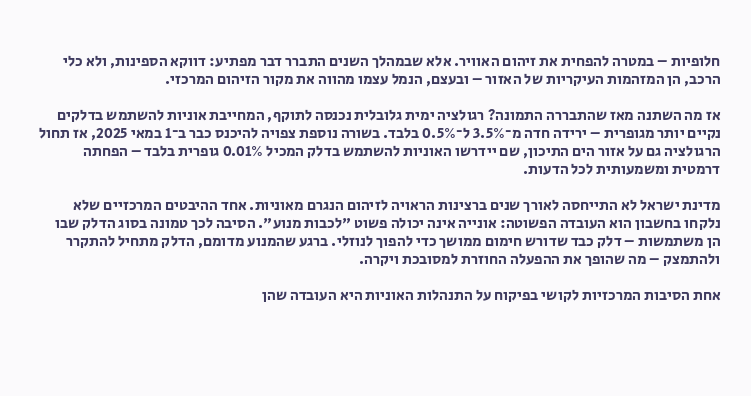חלופיות – במטרה להפחית את זיהום האוויר. אלא שבמהלך השנים התברר דבר מפתיע: דווקא הספינות, ולא כלי הרכב, הן המזהמות העיקריות של האזור – ובעצם, הנמל עצמו מהווה את מקור הזיהום המרכזי.

אז מה השתנה מאז שהתבררה התמונה? רגולציה ימית גלובלית נכנסה לתוקף, המחייבת אוניות להשתמש בדלקים נקיים יותר מגופרית – ירידה חדה מ־3.5% ל־0.5% בלבד. בשורה נוספת צפויה להיכנס כבר ב־1 במאי 2025, אז תחול הרגולציה גם על אזור הים התיכון, שם יידרשו האוניות להשתמש בדלק המכיל 0.01% גופרית בלבד – הפחתה דרמטית ומשמעותית לכל הדעות.

מדינת ישראל לא התייחסה לאורך שנים ברצינות הראויה לזיהום הנגרם מאוניות. אחד ההיבטים המרכזיים שלא נלקחו בחשבון הוא העובדה הפשוטה: אונייה אינה יכולה פשוט "לכבות מנוע". הסיבה לכך טמונה בסוג הדלק שבו הן משתמשות – דלק כבד שדורש חימום ממושך כדי להפוך לנוזלי. ברגע שהמנוע מדומם, הדלק מתחיל להתקרר ולהתמצק – מה שהופך את ההפעלה החוזרת למסובכת ויקרה.

אחת הסיבות המרכזיות לקושי בפיקוח על התנהלות האוניות היא העובדה שהן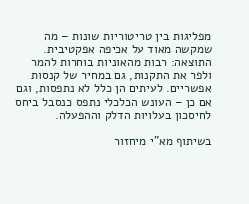מפליגות בין טריטוריות שונות – מה שמקשה מאוד על אכיפה אפקטיבית. התוצאה: רבות מהאוניות בוחרות להמר ולפר את התקנות, גם במחיר של קנסות אפשריים. לעיתים הן כלל לא נתפסות, וגם אם כן – העונש הכלכלי נתפס כנסבל ביחס לחיסכון בעלויות הדלק וההפעלה.

בשיתוף מא"י מיחזור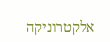אלקטרוניקה